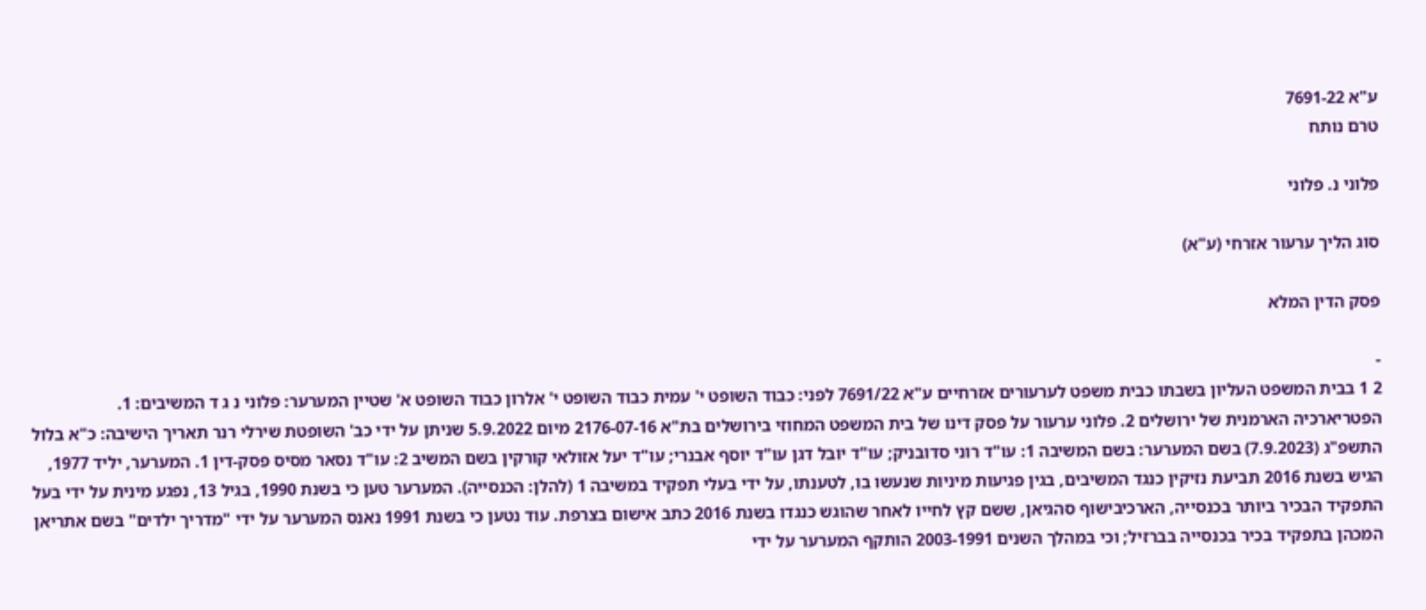ע"א 7691-22
טרם נותח

פלוני נ. פלוני

סוג הליך ערעור אזרחי (ע"א)

פסק הדין המלא

-
2 1 בבית המשפט העליון בשבתו כבית משפט לערעורים אזרחיים ע"א 7691/22 לפני: כבוד השופט י' עמית כבוד השופט י' אלרון כבוד השופט א' שטיין המערער: פלוני נ ג ד המשיבים: 1. הפטריארכיה הארמנית של ירושלים 2. פלוני ערעור על פסק דינו של בית המשפט המחוזי בירושלים בת"א 2176-07-16 מיום 5.9.2022 שניתן על ידי כב' השופטת שירלי רנר תאריך הישיבה: כ"א בלול התשפ"ג (7.9.2023) בשם המערער: בשם המשיבה 1: עו"ד רוני סדובניק; עו"ד יובל דגן עו"ד יוסף אבנרי; עו"ד יעל אזולאי קורקין בשם המשיב 2: עו"ד נסאר מסיס פסק-דין 1. המערער, יליד 1977, הגיש בשנת 2016 תביעת נזיקין כנגד המשיבים, בגין פגיעות מיניות שנעשו בו, לטענתו, על ידי בעלי תפקיד במשיבה 1 (להלן: הכנסייה). המערער טען כי בשנת 1990, בגיל 13, נפגע מינית על ידי בעל התפקיד הבכיר ביותר בכנסייה, הארכיבישוף סהגיאן, ששם קץ לחייו לאחר שהוגש כנגדו בשנת 2016 כתב אישום בצרפת. עוד נטען כי בשנת 1991 נאנס המערער על ידי "מדריך ילדים" בשם אתריאן המכהן בתפקיד בכיר בכנסייה בברזיל; וכי במהלך השנים 2003-1991 הותקף המערער על ידי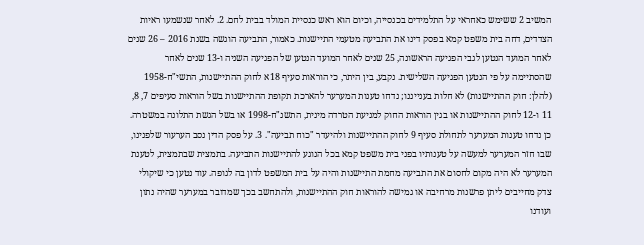המשיב 2 ששימש כאחראי על התלמידים בכנסייה, וכיום הוא ראש כנסיית המולד בבית לחם. 2. לאחר שנשמעו ראיות הצדדים, דחה בית משפט קמא בפסק דינו את התביעה מטעמי התיישנות. כאמור, התביעה הוגשה בשנת 2016 – 26 שנים לאחר המועד הנטען לגבי הפגיעה הראשונה, 25 שנים לאחר המועד הנטען של הפגיעה השניה ו-13 שנים לאחר שהסתיימה על פי הנטען הפגיעה השלישית. נקבע, בין היתר, כי הוראות סעיף 18א לחוק ההתיישנות, התשי"ח-1958 (להלן: חוק ההתיישנות) לא חלות בענייננו; נדחו טענות המערער להארכת תקופת ההתיישנות בשל הוראות סעיפים 7, 8, 11 ו-12 לחוק ההתיישנות או בגין הוראות החוק למניעת הטרדה מינית, התשנ"ח-1998 או בשל הגשת התלונה במשטרה. כן נדחו טענות המערער לתחולת סעיף 9 לחוק ההתיישנות ולהיעדר "כוח תביעה". 3. על פסק הדין נסב הערעור שלפנינו, שבו חזר המערער למעשה על טענותיו בפני בית משפט קמא בכל הנוגע להתיישנות התביעה. בתמצית שבתמצית, לטענת המערער לא היה מקום לחסום את התביעה מחמת התיישנות והיה על בית המשפט לדון בה לגופה. עוד נטען כי שיקולי צדק מחייבים ליתן פרשנות מרחיבה או גמישה להוראות חוק ההתיישנות, ולהתחשב בכך שמדובר במערער שהיה נתון ועודנו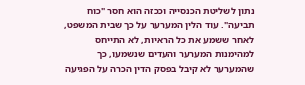נתון לשליטת הכנסייה וככזה הוא חסר "כוח תביעה". עוד הלין המערער על כך שבית המשפט, לאחר ששמע את כל הראיות, לא התייחס למהימנות המערער והעדים שנשמעו, כך שהמערער לא קיבל בפסק הדין הכרה על הפגיעה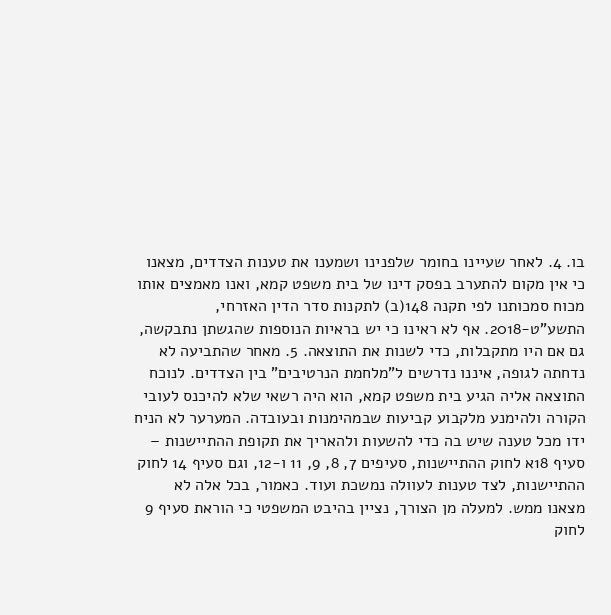בו. 4. לאחר שעיינו בחומר שלפנינו ושמענו את טענות הצדדים, מצאנו כי אין מקום להתערב בפסק דינו של בית משפט קמא, ואנו מאמצים אותו מכוח סמכותנו לפי תקנה 148(ב) לתקנות סדר הדין האזרחי, התשע"ט-2018. אף לא ראינו כי יש בראיות הנוספות שהגשתן נתבקשה, גם אם היו מתקבלות, כדי לשנות את התוצאה. 5. מאחר שהתביעה לא נדחתה לגופה, איננו נדרשים ל"מלחמת הנרטיבים" בין הצדדים. לנוכח התוצאה אליה הגיע בית משפט קמא, הוא היה רשאי שלא להיכנס לעובי הקורה ולהימנע מלקבוע קביעות שבמהימנות ובעובדה. המערער לא הניח ידו מכל טענה שיש בה כדי להשעות ולהאריך את תקופת ההתיישנות – סעיף 18א לחוק ההתיישנות, סעיפים 7, 8, 9, 11 ו-12, וגם סעיף 14 לחוק ההתיישנות, לצד טענות לעוולה נמשכת ועוד. כאמור, בכל אלה לא מצאנו ממש. למעלה מן הצורך, נציין בהיבט המשפטי כי הוראת סעיף 9 לחוק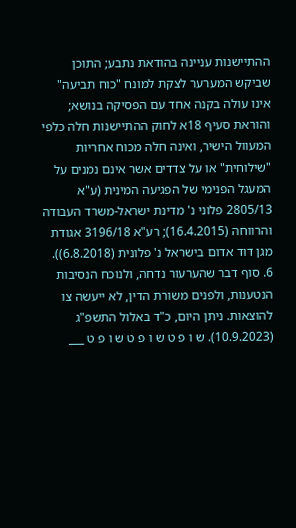ההתיישנות עניינה בהודאת נתבע; התוכן שביקש המערער לצקת למונח "כוח תביעה" אינו עולה בקנה אחד עם הפסיקה בנושא; והוראת סעיף 18א לחוק ההתיישנות חלה כלפי המעוול הישיר, ואינה חלה מכוח אחריות "שילוחית" או על צדדים אשר אינם נמנים על המעגל הפנימי של הפגיעה המינית (ע"א 2805/13 פלוני נ' מדינת ישראל-משרד העבודה והרווחה (16.4.2015); רע"א 3196/18 אגודת מגן דוד אדום בישראל נ' פלונית (6.8.2018)). 6. סוף דבר שהערעור נדחה, ולנוכח הנסיבות הנטענות, ולפנים משורת הדין, לא ייעשה צו להוצאות. ניתן היום, כ"ד באלול התשפ"ג (10.9.2023). ש ו פ ט ש ו פ ט ש ו פ ט ___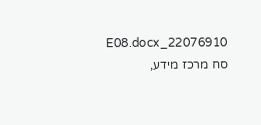22076910_E08.docx סח מרכז מידע,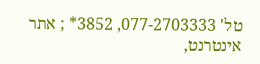טל' 077-2703333, 3852* ; אתר אינטרנט,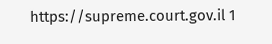https://supreme.court.gov.il 1